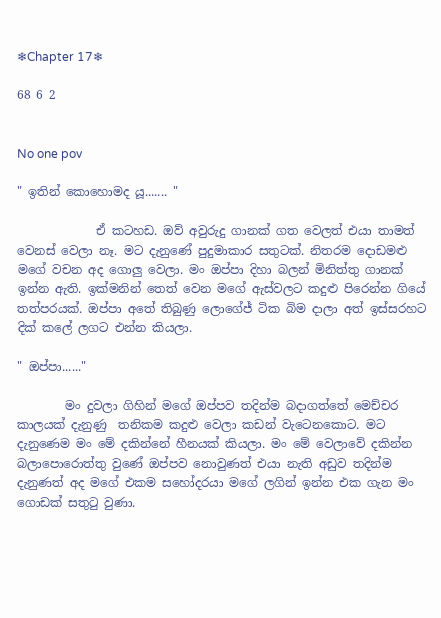❄Chapter 17❄

68 6 2


No one pov

" ඉතින් කොහොමද යූ....... "

             ඒ කටහඩ. ඔව් අවුරුදු ගානක් ගත වෙලත් එයා තාමත් වෙනස් වෙලා නෑ. මට දැනුණේ පුදුමාකාර සතුටක්. නිතරම දොඩමළු මගේ වචන අද ගොලු වෙලා. මං ඔප්පා දිහා බලන් මිනිත්තු ගානක් ඉන්න ඇති. ඉක්මනින් තෙත් වෙන මගේ ඇස්වලට කදුළු පිරෙන්න ගියේ තත්පරයක්. ඔප්පා අතේ තිබුණු ලොගේජ් ටික බිම දාලා අත් ඉස්සරහට දික් කලේ ලගට එන්න කියලා.

" ඔප්පා......"

        මං දුවලා ගිහින් මගේ ඔප්පව තදින්ම බදාගත්තේ මෙච්චර කාලයක් දැනුණු  තනිකම කදුළු වෙලා කඩන් වැටෙනකොට. මට දැනුණෙම මං මේ දකින්නේ හීනයක් කියලා. මං මේ වෙලාවේ දකින්න බලාපොරොත්තු වුණේ ඔප්පව නොවුණත් එයා නැති අඩුව තදින්ම දැනුණත් අද මගේ එකම සහෝදරයා මගේ ලගින් ඉන්න එක ගැන මං ගොඩක් සතුටු වුණා.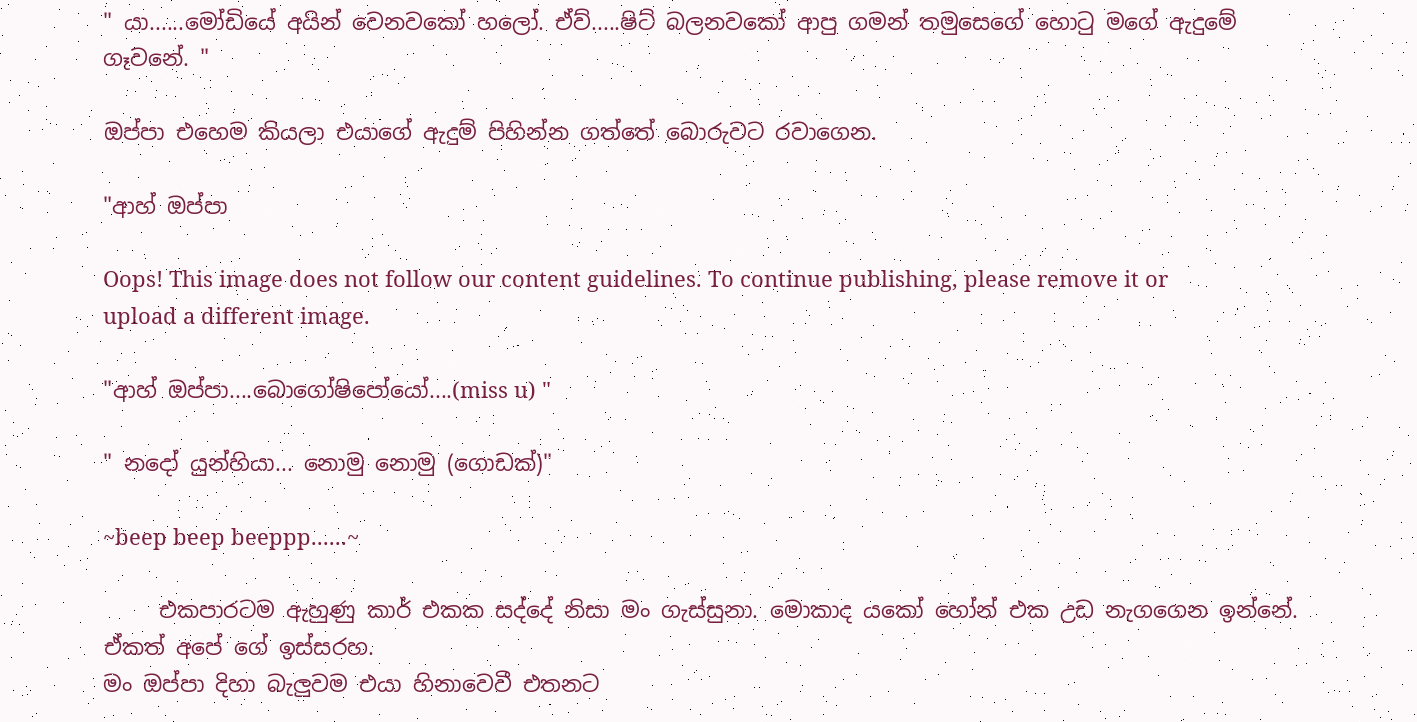" යා......මෝඩියේ අයින් වෙනවකෝ හලෝ. ඒව්.....ෂිට් බලනවකෝ ආපු ගමන් තමුසෙගේ හොටු මගේ ඇදුමේ ගෑවනේ. "

ඔප්පා එහෙම කියලා එයාගේ ඇදුම් පිහින්න ගත්තේ බොරුවට රවාගෙන.

"ආහ් ඔප්පා

Oops! This image does not follow our content guidelines. To continue publishing, please remove it or upload a different image.

"ආහ් ඔප්පා....බොගෝෂිපෝයෝ....(miss u) "

" නදෝ යුන්හියා... නොමු නොමු (ගොඩක්)"

~beep beep beeppp......~

     එකපාරටම ඇහුණු කාර් එකක සද්දේ නිසා මං ගැස්සුනා. මොකාද යකෝ හෝන් එක උඩ නැගගෙන ඉන්නේ. ඒකත් අපේ ගේ ඉස්සරහ.
මං ඔප්පා දිහා බැලුවම එයා හිනාවෙවී එතනට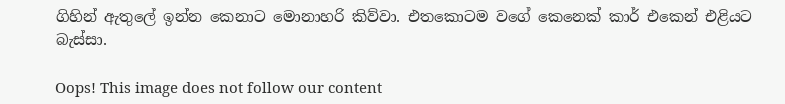ගිහින් ඇතුලේ ඉන්න කෙනාට මොනාහරි කිව්වා. එතකොටම වගේ කෙනෙක් කාර් එකෙන් එළියට බැස්සා.

Oops! This image does not follow our content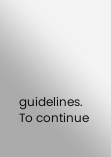guidelines. To continue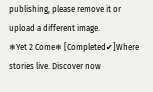publishing, please remove it or upload a different image.
❄Yet 2 Come❄ [Completed✔]Where stories live. Discover now